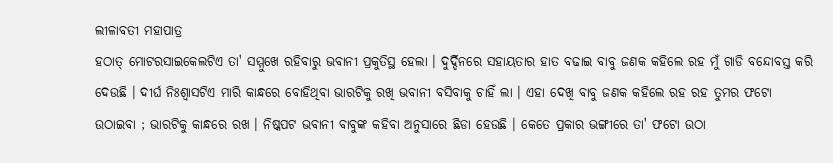ଲୀଳାବତୀ ମହାପାତ୍ର
ହଠାତ୍ ମୋଟରସାଇକେଲଟିଏ ତା' ସମ୍ମୁଖେ ରହିବାରୁ ଭବାନୀ ପ୍ରକୁତିସ୍ଥ ହେଲା । ଦୁର୍ଦ୍ଦିନରେ ସହାୟତାର ହାତ ବଢାଇ ବାବୁ ଜଣକ କହିଲେ ରହ ମୁଁ ଗାଡି ବନ୍ଦୋବସ୍ତ କରି ଦେଉଛି । ଦୀର୍ଘ ନିଃଶ୍ୱାସଟିଏ ମାରି କାନ୍ଧରେ ବୋହିଥିବା ଭାରଟିକୁ ରଖି ଭବାନୀ ବସିବାକୁ ଚାହିଁ ଲା । ଏହା ଦେଖି ବାବୁ ଜଣକ କହିଲେ ରହ ରହ ତୁମର ଫଟୋ ଉଠାଇବା ; ଭାରଟିକୁ କାନ୍ଧରେ ରଖ । ନିଷ୍କପଟ ଭବାନୀ ବାବୁଙ୍କ କହିବା ଅନୁସାରେ ଛିଡା ହେଉଛି । କେତେ ପ୍ରକାର ଭଙ୍ଗୀରେ ତା' ଫଟୋ ଉଠା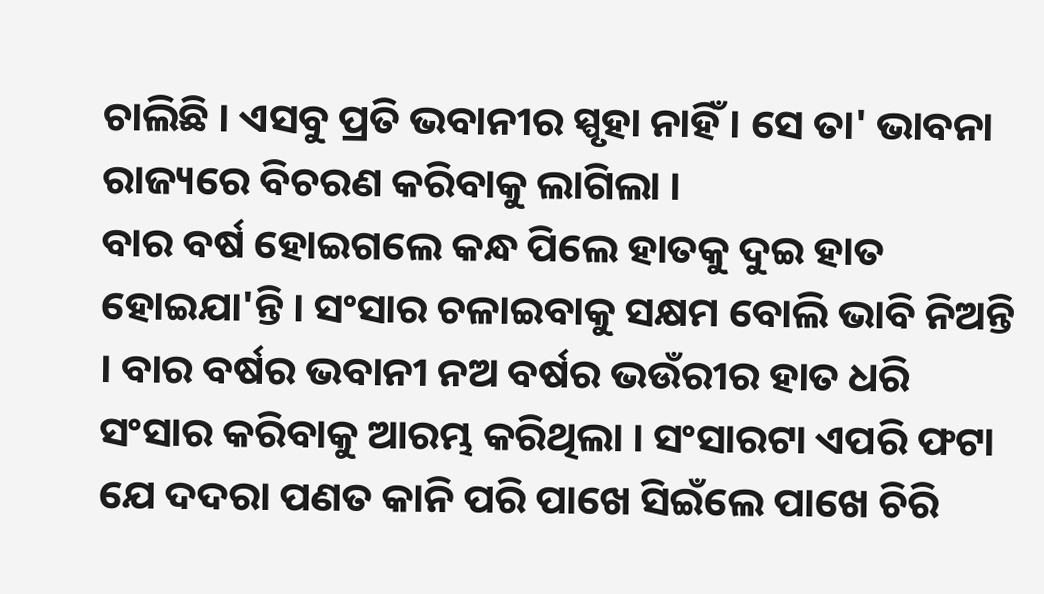ଚାଲିଛି । ଏସବୁ ପ୍ରତି ଭବାନୀର ସ୍ପୃହା ନାହିଁ । ସେ ତା' ଭାବନା ରାଜ୍ୟରେ ବିଚରଣ କରିବାକୁ ଲାଗିଲା ।
ବାର ବର୍ଷ ହୋଇଗଲେ କନ୍ଧ ପିଲେ ହାତକୁ ଦୁଇ ହାତ ହୋଇଯା'ନ୍ତି । ସଂସାର ଚଳାଇବାକୁ ସକ୍ଷମ ବୋଲି ଭାବି ନିଅନ୍ତି । ବାର ବର୍ଷର ଭବାନୀ ନଅ ବର୍ଷର ଭଉଁରୀର ହାତ ଧରି ସଂସାର କରିବାକୁ ଆରମ୍ଭ କରିଥିଲା । ସଂସାରଟା ଏପରି ଫଟା ଯେ ଦଦରା ପଣତ କାନି ପରି ପାଖେ ସିଇଁଲେ ପାଖେ ଚିରି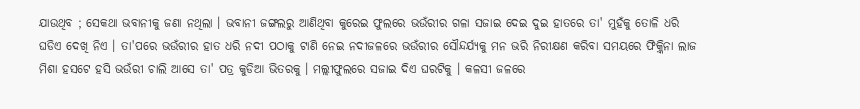ଯାଉଥିବ ; ସେକଥା ଭବାନୀକୁ ଜଣା ନଥିଲା । ଭବାନୀ ଜଙ୍ଗଲରୁ ଆଣିଥିବା କୁରେଇ ଫୁଲରେ ଭଉଁରୀର ଗଳା ସଜାଇ ଦେଇ ଦୁଇ ହାତରେ ତା' ମୁହଁକୁ ତୋଳି ଧରି ଘଡିଏ ଦେଖି ନିଏ । ତା'ପରେ ଭଉଁରୀର ହାତ ଧରି ନଦୀ ପଠାକୁ ଟାଣି ନେଇ ନଦୀଜଳରେ ଭଉଁରୀର ସୌନ୍ଦର୍ଯ୍ୟକୁ ମନ ଭରି ନିରୀକ୍ଷଣ କରିବା ସମୟରେ ଫିକ଼୍କିନା ଲାଜ ମିଶା ହସଟେ ହସି ଭଉଁରୀ ଚାଲି ଆସେ ତା' ପତ୍ର କୁଡିଆ ଭିତରକୁ । ମଲ୍ଲୀଫୁଲରେ ସଜାଇ ଦିଏ ଘରଟିକୁ । କଳସୀ ଜଳରେ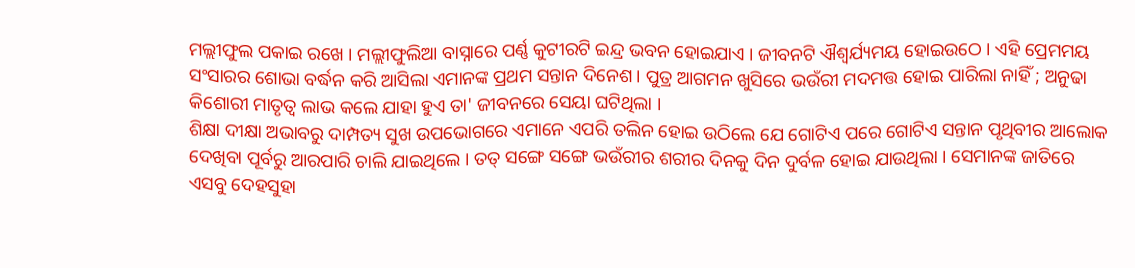ମଲ୍ଲୀଫୁଲ ପକାଇ ରଖେ । ମଲ୍ଲୀଫୁଲିଆ ବାସ୍ନାରେ ପର୍ଣ୍ଣ କୁଟୀରଟି ଇନ୍ଦ୍ର ଭବନ ହୋଇଯାଏ । ଜୀବନଟି ଐଶ୍ୱର୍ଯ୍ୟମୟ ହୋଇଉଠେ । ଏହି ପ୍ରେମମୟ ସଂସାରର ଶୋଭା ବର୍ଦ୍ଧନ କରି ଆସିଲା ଏମାନଙ୍କ ପ୍ରଥମ ସନ୍ତାନ ଦିନେଶ । ପୁତ୍ର ଆଗମନ ଖୁସିରେ ଭଉଁରୀ ମଦମତ୍ତ ହୋଇ ପାରିଲା ନାହିଁ ; ଅନୁଢା କିଶୋରୀ ମାତୃତ୍ବ ଲାଭ କଲେ ଯାହା ହୁଏ ତା' ଜୀବନରେ ସେୟା ଘଟିଥିଲା ।
ଶିକ୍ଷା ଦୀକ୍ଷା ଅଭାବରୁ ଦାମ୍ପତ୍ୟ ସୁଖ ଉପଭୋଗରେ ଏମାନେ ଏପରି ତଲିନ ହୋଇ ଉଠିଲେ ଯେ ଗୋଟିଏ ପରେ ଗୋଟିଏ ସନ୍ତାନ ପୃଥିବୀର ଆଲୋକ ଦେଖିବା ପୂର୍ବରୁ ଆରପାରି ଚାଲି ଯାଇଥିଲେ । ତତ୍ ସଙ୍ଗେ ସଙ୍ଗେ ଭଉଁରୀର ଶରୀର ଦିନକୁ ଦିନ ଦୁର୍ବଳ ହୋଇ ଯାଉଥିଲା । ସେମାନଙ୍କ ଜାତିରେ ଏସବୁ ଦେହସୁହା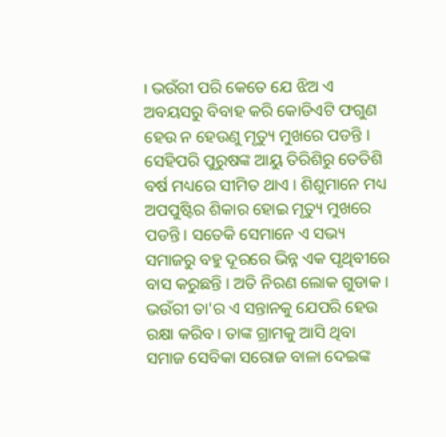। ଭଉଁରୀ ପରି କେତେ ଯେ ଝିଅ ଏ ଅବୟସରୁ ବିବାହ କରି କୋଡିଏଟି ଫଗୁଣ ହେଉ ନ ହେଉଣୁ ମୃତ୍ୟୁ ମୁଖରେ ପଡନ୍ତି । ସେହିପରି ପୁରୁଷଙ୍କ ଆୟୁ ତିରିଶିରୁ ତେତିଶି ବର୍ଷ ମଧ୍ୟରେ ସୀମିତ ଥାଏ । ଶିଶୁମାନେ ମଧ୍ୟ ଅପପୁଷ୍ଟିର ଶିକାର ହୋଇ ମୃତ୍ୟୁ ମୁଖରେ ପଡନ୍ତି । ସତେକି ସେମାନେ ଏ ସଭ୍ୟ ସମାଜରୁ ବହୁ ଦୂରରେ ଭିନ୍ନ ଏକ ପୃଥିବୀରେ ବାସ କରୁଛନ୍ତି । ଅତି ନିରଣ ଲୋକ ଗୁଡାକ । ଭଉଁରୀ ତା'ର ଏ ସନ୍ତାନକୁ ଯେପରି ହେଉ ରକ୍ଷା କରିବ । ତାଙ୍କ ଗ୍ରାମକୁ ଆସି ଥିବା ସମାଜ ସେବିକା ସରୋଜ ବାଳା ଦେଇଙ୍କ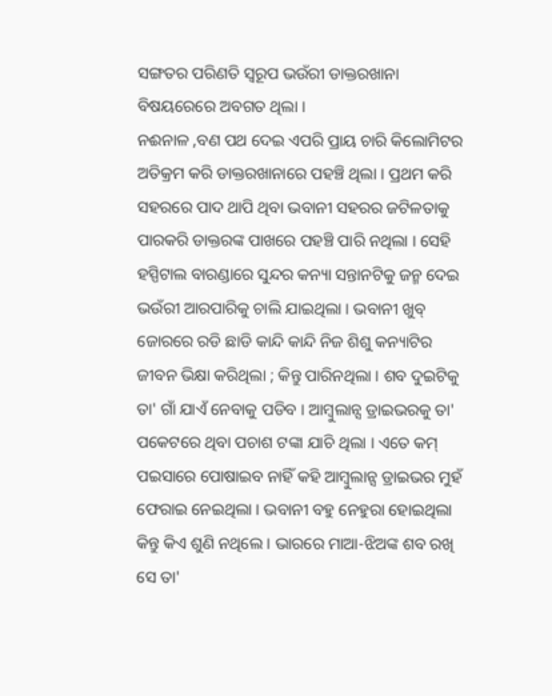ସଙ୍ଗତର ପରିଣତି ସ୍ୱରୂପ ଭଉଁରୀ ଡାକ୍ତରଖାନା ବିଷୟରେରେ ଅବଗତ ଥିଲା ।
ନଈନାଳ ,ବଣ ପଥ ଦେଇ ଏପରି ପ୍ରାୟ ଚାରି କିଲୋମିଟର ଅତିକ୍ରମ କରି ଡାକ୍ତରଖାନାରେ ପହଞ୍ଚି ଥିଲା । ପ୍ରଥମ କରି ସହରରେ ପାଦ ଥାପି ଥିବା ଭବାନୀ ସହରର ଜଟିଳତାକୁ ପାରକରି ଡାକ୍ତରଙ୍କ ପାଖରେ ପହଞ୍ଚି ପାରି ନଥିଲା । ସେହି ହସ୍ପିଟାଲ ବାରଣ୍ଡାରେ ସୁନ୍ଦର କନ୍ୟା ସନ୍ତାନଟିକୁ ଜନ୍ମ ଦେଇ ଭଉଁରୀ ଆରପାରିକୁ ଚାଲି ଯାଇଥିଲା । ଭବାନୀ ଖୁବ୍ ଜୋରରେ ରଡି ଛାଡି କାନ୍ଦି କାନ୍ଦି ନିଜ ଶିଶୁ କନ୍ୟାଟିର ଜୀବନ ଭିକ୍ଷା କରିଥିଲା ; କିନ୍ତୁ ପାରିନଥିଲା । ଶବ ଦୁଇଟିକୁ ତା' ଗାଁ ଯାଏଁ ନେବାକୁ ପଡିବ । ଆମ୍ବୁଲାନ୍ସ ଡ୍ରାଇଭରକୁ ତା' ପକେଟରେ ଥିବା ପଚାଶ ଟଙ୍କା ଯାଚି ଥିଲା । ଏତେ କମ୍ ପଇସାରେ ପୋଷାଇବ ନାହିଁ କହି ଆମ୍ବୁଲାନ୍ସ ଡ୍ରାଇଭର ମୁହଁ ଫେରାଇ ନେଇଥିଲା । ଭବାନୀ ବହୁ ନେହୁରା ହୋଇଥିଲା କିନ୍ତୁ କିଏ ଶୁଣି ନଥିଲେ । ଭାରରେ ମାଆ-ଝିଅଙ୍କ ଶବ ରଖି ସେ ତା'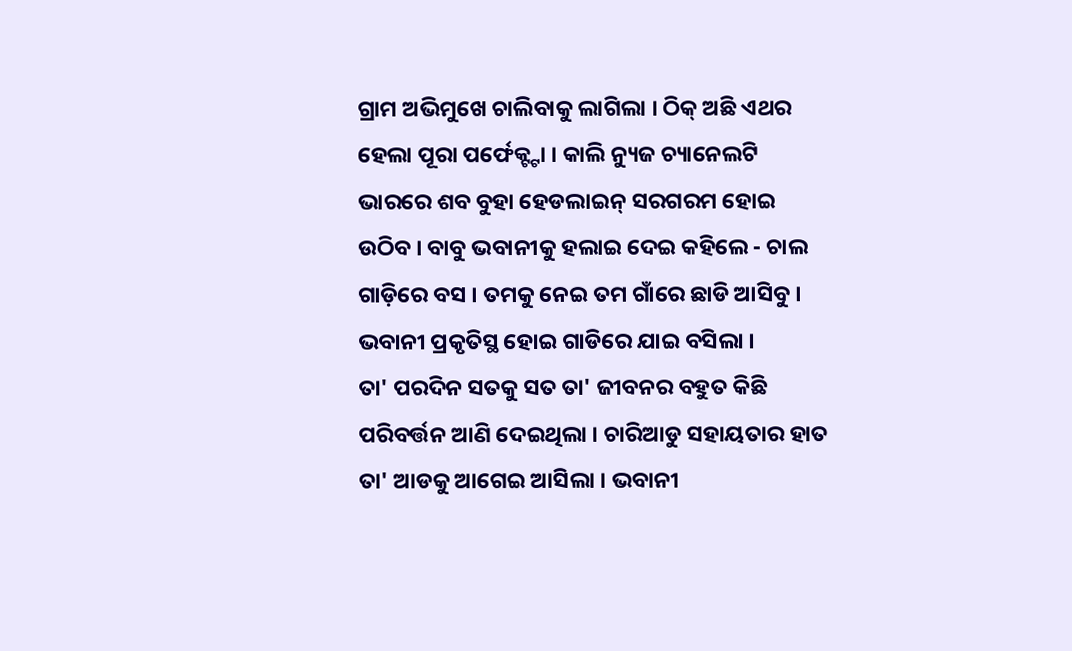ଗ୍ରାମ ଅଭିମୁଖେ ଚାଲିବାକୁ ଲାଗିଲା । ଠିକ୍ ଅଛି ଏଥର ହେଲା ପୂରା ପର୍ଫେକ୍ଟ୍ଟା । କାଲି ନ୍ୟୁଜ ଚ୍ୟାନେଲଟି ଭାରରେ ଶବ ବୁହା ହେଡଲାଇନ୍ ସରଗରମ ହୋଇ ଉଠିବ । ବାବୁ ଭବାନୀକୁ ହଲାଇ ଦେଇ କହିଲେ - ଚାଲ ଗାଡ଼ିରେ ବସ । ତମକୁ ନେଇ ତମ ଗାଁରେ ଛାଡି ଆସିବୁ । ଭବାନୀ ପ୍ରକୃତିସ୍ଥ ହୋଇ ଗାଡିରେ ଯାଇ ବସିଲା ।
ତା' ପରଦିନ ସତକୁ ସତ ତା' ଜୀବନର ବହୁତ କିଛି ପରିବର୍ତ୍ତନ ଆଣି ଦେଇଥିଲା । ଚାରିଆଡୁ ସହାୟତାର ହାତ ତା' ଆଡକୁ ଆଗେଇ ଆସିଲା । ଭବାନୀ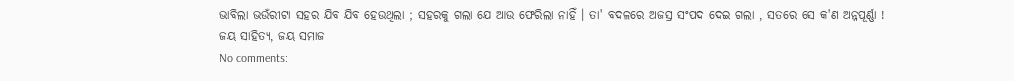ଭାବିଲା ଭଉଁରୀଟା ସହର ଯିବ ଯିବ ହେଉଥିଲା ; ସହରକୁ ଗଲା ଯେ ଆଉ ଫେରିଲା ନାହିଁ । ତା' ବଦଳରେ ଅଜସ୍ର ସଂପଦ ଦେଇ ଗଲା , ସତରେ ସେ କ'ଣ ଅନ୍ନପୂର୍ଣ୍ଣା !
ଜୟ ସାହିତ୍ୟ, ଜୟ ସମାଜ
No comments: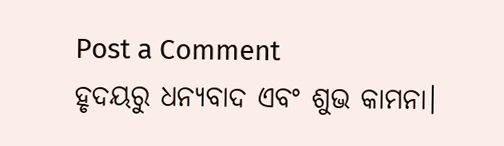Post a Comment
ହୃଦୟରୁ ଧନ୍ୟବାଦ ଏବଂ ଶୁଭ କାମନା।